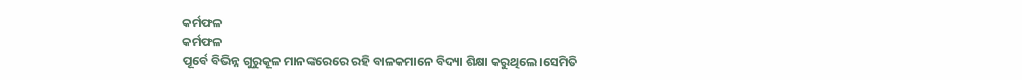କର୍ମଫଳ
କର୍ମଫଳ
ପୂର୍ବେ ବିଭିନ୍ନ ଗୁରୁକୂଳ ମାନଙ୍କରେରେ ରହି ବାଳକମାନେ ବିଦ୍ୟା ଶିକ୍ଷା କରୁଥିଲେ।ସେମିତି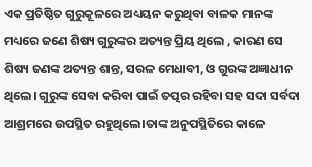ଏକ ପ୍ରତିଷ୍ଠିତ ଗୁରୁକୂଳରେ ଅଧ୍ୟୟନ କରୁଥିବା ବାଳକ ମାନଙ୍କ ମଧ୍ୟରେ ଜଣେ ଶିଷ୍ୟ ଗୁରୁଙ୍କର ଅତ୍ୟନ୍ତ ପ୍ରିୟ ଥିଲେ , କାରଣ ସେ ଶିଷ୍ୟ ଜଣଙ୍କ ଅତ୍ୟନ୍ତ ଶାନ୍ତ, ସରଳ ମେଧାବୀ, ଓ ଗୁରଙ୍କ ଅଜ୍ଞାଧୀନ ଥିଲେ। ଗୁରୁଙ୍କ ସେବା କରିବା ପାଇଁ ତତ୍ପର ରହିବା ସହ ସଦା ସର୍ବଦା ଆଶ୍ରମରେ ଉପସ୍ଥିତ ରହୁଥିଲେ।ତାଙ୍କ ଅନୁପସ୍ଥିତିରେ କାଳେ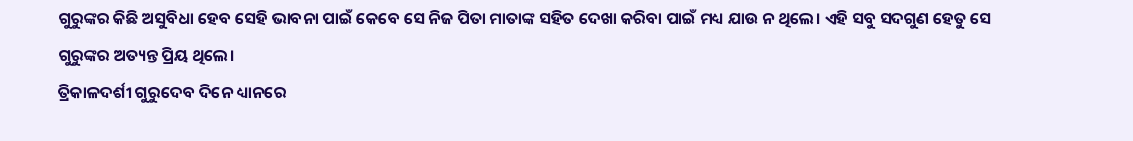ଗୁରୁଙ୍କର କିଛି ଅସୁବିଧା ହେବ ସେହି ଭାବନା ପାଇଁ କେବେ ସେ ନିଜ ପିତା ମାତାଙ୍କ ସହିତ ଦେଖା କରିବା ପାଇଁ ମଧ୍ୟ ଯାଉ ନ ଥିଲେ। ଏହି ସବୁ ସଦଗୁଣ ହେତୁ ସେ ଗୁରୁଙ୍କର ଅତ୍ୟନ୍ତ ପ୍ରିୟ ଥିଲେ।
ତ୍ରିକାଳଦର୍ଶୀ ଗୁରୁଦେବ ଦିନେ ଧ୍ୟାନରେ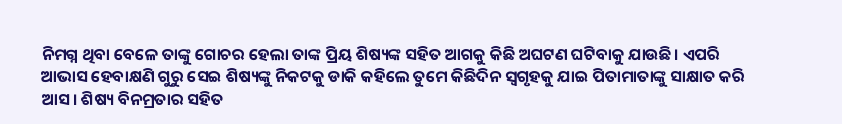ନିମଗ୍ନ ଥିବା ବେଳେ ତାଙ୍କୁ ଗୋଚର ହେଲା ତାଙ୍କ ପ୍ରିୟ ଶିଷ୍ୟଙ୍କ ସହିତ ଆଗକୁ କିଛି ଅଘଟଣ ଘଟିବାକୁ ଯାଉଛି। ଏପରି ଆଭାସ ହେବାକ୍ଷଣି ଗୁରୁ ସେଇ ଶିଷ୍ୟଙ୍କୁ ନିକଟକୁ ଡାକି କହିଲେ ତୁମେ କିଛିଦିନ ସ୍ବଗୃହକୁ ଯାଇ ପିତାମାତାଙ୍କୁ ସାକ୍ଷାତ କରି ଆସ। ଶିଷ୍ୟ ବିନମ୍ରତାର ସହିତ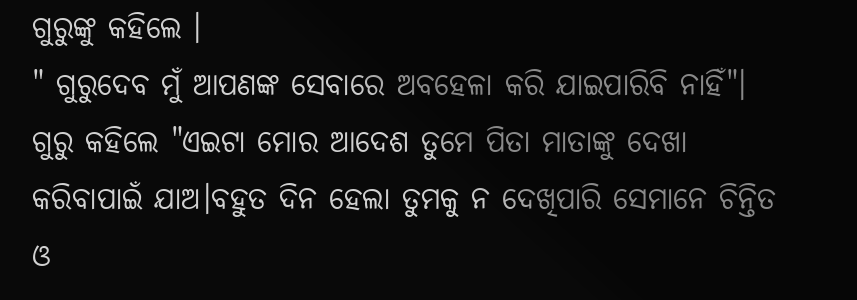ଗୁରୁଙ୍କୁ କହିଲେ ।
" ଗୁରୁଦେବ ମୁଁ ଆପଣଙ୍କ ସେବାରେ ଅବହେଳା କରି ଯାଇପାରିବି ନାହିଁ"।
ଗୁରୁ କହିଲେ "ଏଇଟା ମୋର ଆଦେଶ ତୁମେ ପିତା ମାତାଙ୍କୁ ଦେଖା କରିବାପାଇଁ ଯାଅ।ବହୁତ ଦିନ ହେଲା ତୁମକୁ ନ ଦେଖିପାରି ସେମାନେ ଚିନ୍ତିତ ଓ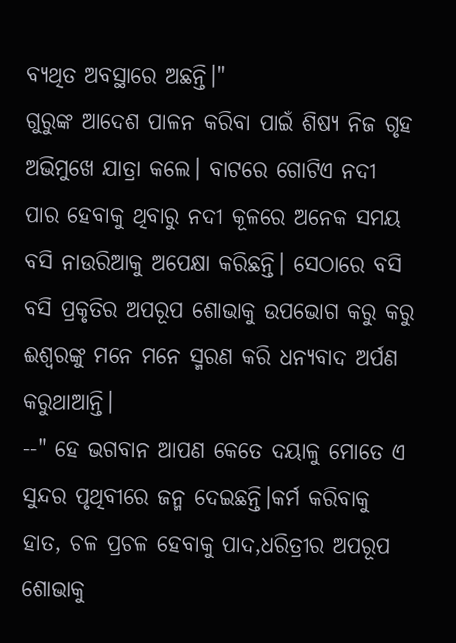ବ୍ୟଥିତ ଅବସ୍ଥାରେ ଅଛନ୍ତି।"
ଗୁରୁଙ୍କ ଆଦେଶ ପାଳନ କରିବା ପାଇଁ ଶିଷ୍ୟ ନିଜ ଗୃହ ଅଭିମୁଖେ ଯାତ୍ରା କଲେ। ବାଟରେ ଗୋଟିଏ ନଦୀ ପାର ହେବାକୁ ଥିବାରୁ ନଦୀ କୂଳରେ ଅନେକ ସମୟ ବସି ନାଉରିଆକୁ ଅପେକ୍ଷା କରିଛନ୍ତି। ସେଠାରେ ବସି ବସି ପ୍ରକୃତିର ଅପରୂପ ଶୋଭାକୁ ଉପଭୋଗ କରୁ କରୁ ଈଶ୍ୱରଙ୍କୁ ମନେ ମନେ ସ୍ମରଣ କରି ଧନ୍ୟବାଦ ଅର୍ପଣ କରୁଥାଆନ୍ତି।
--" ହେ ଭଗବାନ ଆପଣ କେତେ ଦୟାଳୁ ମୋତେ ଏ ସୁନ୍ଦର ପୃଥିବୀରେ ଜନ୍ମ ଦେଇଛନ୍ତି।କର୍ମ କରିବାକୁ ହାତ, ଚଳ ପ୍ରଚଳ ହେବାକୁ ପାଦ,ଧରିତ୍ରୀର ଅପରୂପ ଶୋଭାକୁ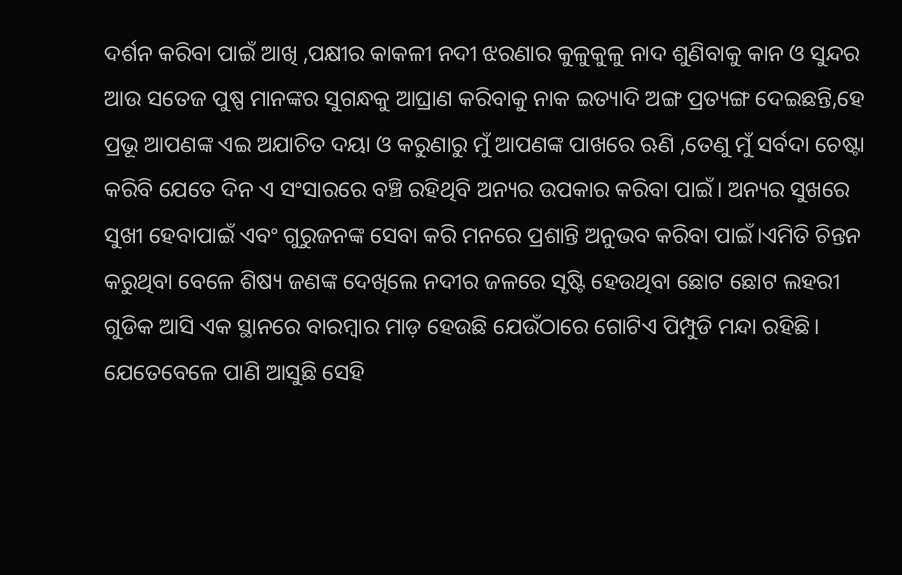ଦର୍ଶନ କରିବା ପାଇଁ ଆଖି ,ପକ୍ଷୀର କାକଳୀ ନଦୀ ଝରଣାର କୁଳୁକୁଳୁ ନାଦ ଶୁଣିବାକୁ କାନ ଓ ସୁନ୍ଦର ଆଉ ସତେଜ ପୁଷ୍ପ ମାନଙ୍କର ସୁଗନ୍ଧକୁ ଆଘ୍ରାଣ କରିବାକୁ ନାକ ଇତ୍ୟାଦି ଅଙ୍ଗ ପ୍ରତ୍ୟଙ୍ଗ ଦେଇଛନ୍ତି,ହେ ପ୍ରଭୂ ଆପଣଙ୍କ ଏଇ ଅଯାଚିତ ଦୟା ଓ କରୁଣାରୁ ମୁଁ ଆପଣଙ୍କ ପାଖରେ ଋଣି ,ତେଣୁ ମୁଁ ସର୍ବଦା ଚେଷ୍ଟା କରିବି ଯେତେ ଦିନ ଏ ସଂସାରରେ ବଞ୍ଚି ରହିଥିବି ଅନ୍ୟର ଉପକାର କରିବା ପାଇଁ। ଅନ୍ୟର ସୁଖରେ ସୁଖୀ ହେବାପାଇଁ ଏବଂ ଗୁରୁଜନଙ୍କ ସେବା କରି ମନରେ ପ୍ରଶାନ୍ତି ଅନୁଭବ କରିବା ପାଇଁ।ଏମିତି ଚିନ୍ତନ କରୁଥିବା ବେଳେ ଶିଷ୍ୟ ଜଣଙ୍କ ଦେଖିଲେ ନଦୀର ଜଳରେ ସୃଷ୍ଟି ହେଉଥିବା ଛୋଟ ଛୋଟ ଲହରୀ ଗୁଡିକ ଆସି ଏକ ସ୍ଥାନରେ ବାରମ୍ବାର ମାଡ଼ ହେଉଛି ଯେଉଁଠାରେ ଗୋଟିଏ ପିମ୍ପୁଡି ମନ୍ଦା ରହିଛି। ଯେତେବେଳେ ପାଣି ଆସୁଛି ସେହି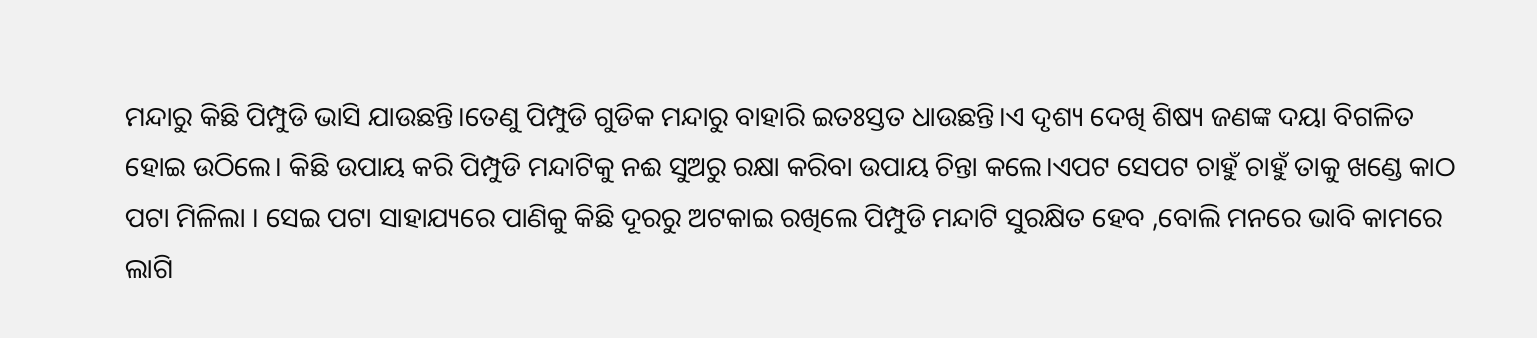ମନ୍ଦାରୁ କିଛି ପିମ୍ପୁଡି ଭାସି ଯାଉଛନ୍ତି।ତେଣୁ ପିମ୍ପୁଡି ଗୁଡିକ ମନ୍ଦାରୁ ବାହାରି ଇତଃସ୍ତତ ଧାଉଛନ୍ତି।ଏ ଦୃଶ୍ୟ ଦେଖି ଶିଷ୍ୟ ଜଣଙ୍କ ଦୟା ବିଗଳିତ ହୋଇ ଉଠିଲେ। କିଛି ଉପାୟ କରି ପିମ୍ପୁଡି ମନ୍ଦାଟିକୁ ନଈ ସୁଅରୁ ରକ୍ଷା କରିବା ଉପାୟ ଚିନ୍ତା କଲେ।ଏପଟ ସେପଟ ଚାହୁଁ ଚାହୁଁ ତାକୁ ଖଣ୍ଡେ କାଠ ପଟା ମିଳିଲା । ସେଇ ପଟା ସାହାଯ୍ୟରେ ପାଣିକୁ କିଛି ଦୂରରୁ ଅଟକାଇ ରଖିଲେ ପିମ୍ପୁଡି ମନ୍ଦାଟି ସୁରକ୍ଷିତ ହେବ ,ବୋଲି ମନରେ ଭାବି କାମରେ ଲାଗି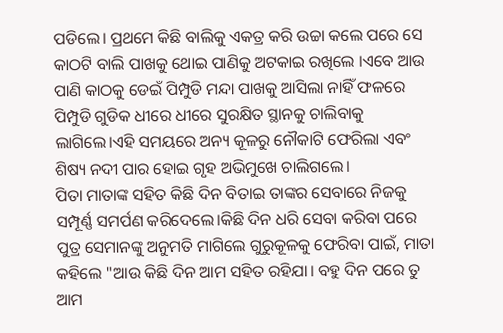ପଡିଲେ। ପ୍ରଥମେ କିଛି ବାଲିକୁ ଏକତ୍ର କରି ଉଚ୍ଚା କଲେ ପରେ ସେ କାଠଟି ବାଲି ପାଖକୁ ଥୋଇ ପାଣିକୁ ଅଟକାଇ ରଖିଲେ ।ଏବେ ଆଉ ପାଣି କାଠକୁ ଡେଇଁ ପିମ୍ପୁଡି ମନ୍ଦା ପାଖକୁ ଆସିଲା ନାହିଁ ଫଳରେ ପିମ୍ପୁଡି ଗୁଡିକ ଧୀରେ ଧୀରେ ସୁରକ୍ଷିତ ସ୍ଥାନକୁ ଚାଲିବାକୁ ଲାଗିଲେ।ଏହି ସମୟରେ ଅନ୍ୟ କୂଳରୁ ନୌକାଟି ଫେରିଲା ଏବଂ ଶିଷ୍ୟ ନଦୀ ପାର ହୋଇ ଗୃହ ଅଭିମୁଖେ ଚାଲିଗଲେ।
ପିତା ମାତାଙ୍କ ସହିତ କିଛି ଦିନ ବିତାଇ ତାଙ୍କର ସେବାରେ ନିଜକୁ ସମ୍ପୂର୍ଣ୍ଣ ସମର୍ପଣ କରିଦେଲେ।କିଛି ଦିନ ଧରି ସେବା କରିବା ପରେ ପୁତ୍ର ସେମାନଙ୍କୁ ଅନୁମତି ମାଗିଲେ ଗୁରୁକୂଳକୁ ଫେରିବା ପାଇଁ, ମାତା କହିଲେ "ଆଉ କିଛି ଦିନ ଆମ ସହିତ ରହିଯା। ବହୁ ଦିନ ପରେ ତୁ ଆମ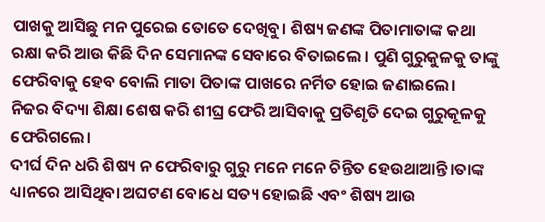ପାଖକୁ ଆସିଛୁ ମନ ପୁରେଇ ତୋତେ ଦେଖିବୁ। ଶିଷ୍ୟ ଜଣଙ୍କ ପିତାମାତାଙ୍କ କଥା ରକ୍ଷା କରି ଆଉ କିଛି ଦିନ ସେମାନଙ୍କ ସେବାରେ ବିତାଇଲେ । ପୁଣି ଗୁରୁକୁଳକୁ ତାଙ୍କୁ ଫେରିବାକୁ ହେବ ବୋଲି ମାତା ପିତାଙ୍କ ପାଖରେ ନର୍ମିତ ହୋଇ ଜଣାଇଲେ।
ନିଜର ବିଦ୍ୟା ଶିକ୍ଷା ଶେଷ କରି ଶୀଘ୍ର ଫେରି ଆସିବାକୁ ପ୍ରତିଶୃତି ଦେଇ ଗୁରୁକୂଳକୁ ଫେରିଗଲେ।
ଦୀର୍ଘ ଦିନ ଧରି ଶିଷ୍ୟ ନ ଫେରିବାରୁ ଗୁରୁ ମନେ ମନେ ଚିନ୍ତିତ ହେଉଥାଆନ୍ତି।ତାଙ୍କ ଧ୍ୟାନରେ ଆସିଥିବା ଅଘଟଣ ବୋଧେ ସତ୍ୟ ହୋଇଛି ଏବଂ ଶିଷ୍ୟ ଆଉ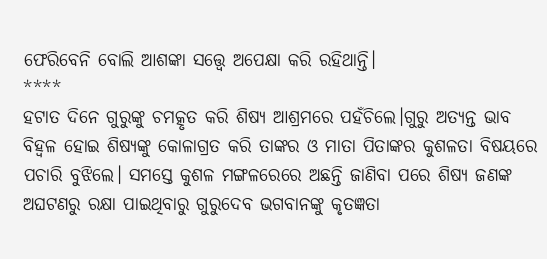ଫେରିବେନି ବୋଲି ଆଶଙ୍କା ସତ୍ତ୍ୱେ ଅପେକ୍ଷା କରି ରହିଥାନ୍ତି।
****
ହଟାତ ଦିନେ ଗୁରୁଙ୍କୁ ଚମତ୍କୃତ କରି ଶିଷ୍ୟ ଆଶ୍ରମରେ ପହଁଚିଲେ।ଗୁରୁ ଅତ୍ୟନ୍ତ ଭାବ ବିହ୍ଵଳ ହୋଇ ଶିଷ୍ୟଙ୍କୁ କୋଳାଗ୍ରତ କରି ତାଙ୍କର ଓ ମାତା ପିତାଙ୍କର କୁଶଳତା ବିଷୟରେ ପଚାରି ବୁଝିଲେ। ସମସ୍ତେ କୁଶଳ ମଙ୍ଗଳରେରେ ଅଛନ୍ତି ଜାଣିବା ପରେ ଶିଷ୍ୟ ଜଣଙ୍କ ଅଘଟଣରୁ ରକ୍ଷା ପାଇଥିବାରୁ ଗୁରୁଦେବ ଭଗବାନଙ୍କୁ କୃତଜ୍ଞତା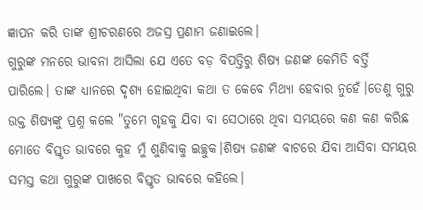ଜ୍ଞାପନ କରି ତାଙ୍କ ଶ୍ରୀଚରଣରେ ଅଜସ୍ର ପ୍ରଣାମ ଜଣାଇଲେ।
ଗୁରୁଙ୍କ ମନରେ ଭାବନା ଆସିଲା ଯେ ଏତେ ବଡ଼ ବିପତ୍ତିରୁ ଶିଷ୍ୟ ଜଣଙ୍କ କେମିତି ବର୍ତ୍ତି ପାରିଲେ। ତାଙ୍କ ଧ୍ୟାନରେ ଦୃଶ୍ୟ ହୋଇଥିବା କଥା ତ କେବେ ମିଥ୍ୟା ହେବାର ନୁହେଁ।ତେଣୁ ଗୁରୁ ଉକ୍ତ ଶିଷ୍ୟଙ୍କୁ ପ୍ରଶ୍ନ କଲେ "ତୁମେ ଗୃହକୁ ଯିବା ବା ସେଠାରେ ଥିବା ସମୟରେ କଣ କଣ କରିଛ ମୋତେ ବିସ୍ତୃତ ଭାବରେ କୁହ ମୁଁ ଶୁଣିବାକୁ ଇଚ୍ଛୁକ।ଶିଷ୍ୟ ଜଣଙ୍କ ବାଟରେ ଯିବା ଆସିବା ସମୟର ସମସ୍ତ କଥା ଗୁରୁଙ୍କ ପାଖରେ ବିସ୍ତୃତ ଭାବରେ କହିଲେ।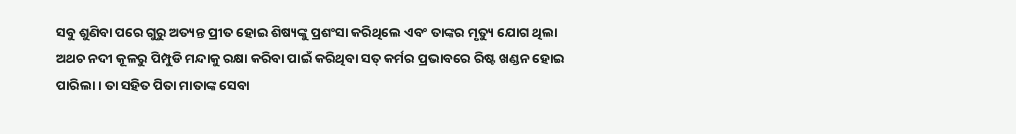ସବୁ ଶୁଣିବା ପରେ ଗୁରୁ ଅତ୍ୟନ୍ତ ପ୍ରୀତ ହୋଇ ଶିଷ୍ୟଙ୍କୁ ପ୍ରଶଂସା କରିଥିଲେ ଏବଂ ତାଙ୍କର ମୃତ୍ୟୁ ଯୋଗ ଥିଲା ଅଥଚ ନଦୀ କୂଳରୁ ପିମ୍ପୁଡି ମନ୍ଦାକୁ ରକ୍ଷା କରିବା ପାଇଁ କରିଥିବା ସତ୍ କର୍ମର ପ୍ରଭାବରେ ରିଷ୍ଟ ଖଣ୍ଡନ ହୋଇ ପାରିଲା । ତା ସହିତ ପିତା ମାତାଙ୍କ ସେବା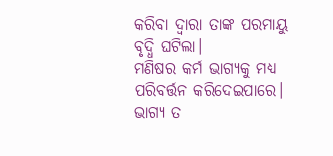କରିବା ଦ୍ୱାରା ତାଙ୍କ ପରମାୟୁ ବୃଦ୍ଧି ଘଟିଲା।
ମଣିଷର କର୍ମ ଭାଗ୍ୟକୁ ମଧ୍ୟ ପରିବର୍ତ୍ତନ କରିଦେଇପାରେ। ଭାଗ୍ୟ ତ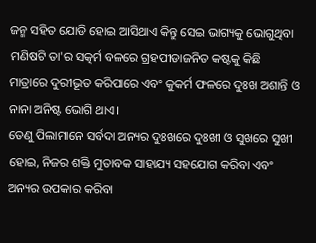ଜନ୍ମ ସହିତ ଯୋଡି ହୋଇ ଆସିଥାଏ କିନ୍ତୁ ସେଇ ଭାଗ୍ୟକୁ ଭୋଗୁଥିବା ମଣିଷଟି ତା'ର ସତ୍କର୍ମ ବଳରେ ଗ୍ରହପୀଡାଜନିତ କଷ୍ଟକୁ କିଛି ମାତ୍ରାରେ ଦୁରୀଭୂତ କରିପାରେ ଏବଂ କୁକର୍ମ ଫଳରେ ଦୁଃଖ ଅଶାନ୍ତି ଓ ନାନା ଅନିଷ୍ଟ ଭୋଗି ଥାଏ।
ତେଣୁ ପିଲାମାନେ ସର୍ବଦା ଅନ୍ୟର ଦୁଃଖରେ ଦୁଃଖୀ ଓ ସୁଖରେ ସୁଖୀ ହୋଇ, ନିଜର ଶକ୍ତି ମୁତାବକ ସାହାଯ୍ୟ ସହଯୋଗ କରିବା ଏବଂ ଅନ୍ୟର ଉପକାର କରିବା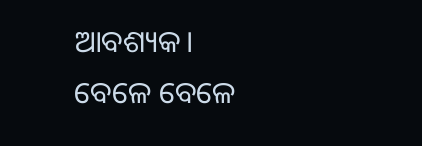ଆବଶ୍ୟକ।
ବେଳେ ବେଳେ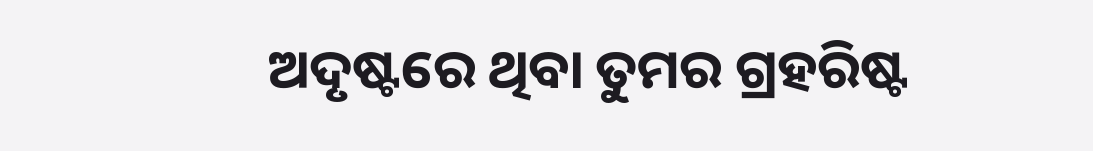ଅଦୃଷ୍ଟରେ ଥିବା ତୁମର ଗ୍ରହରିଷ୍ଟ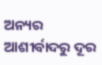ଅନ୍ୟର ଆଶୀର୍ବାଦରୁ ଦୂର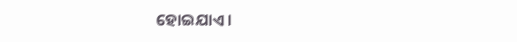ହୋଇଯାଏ।